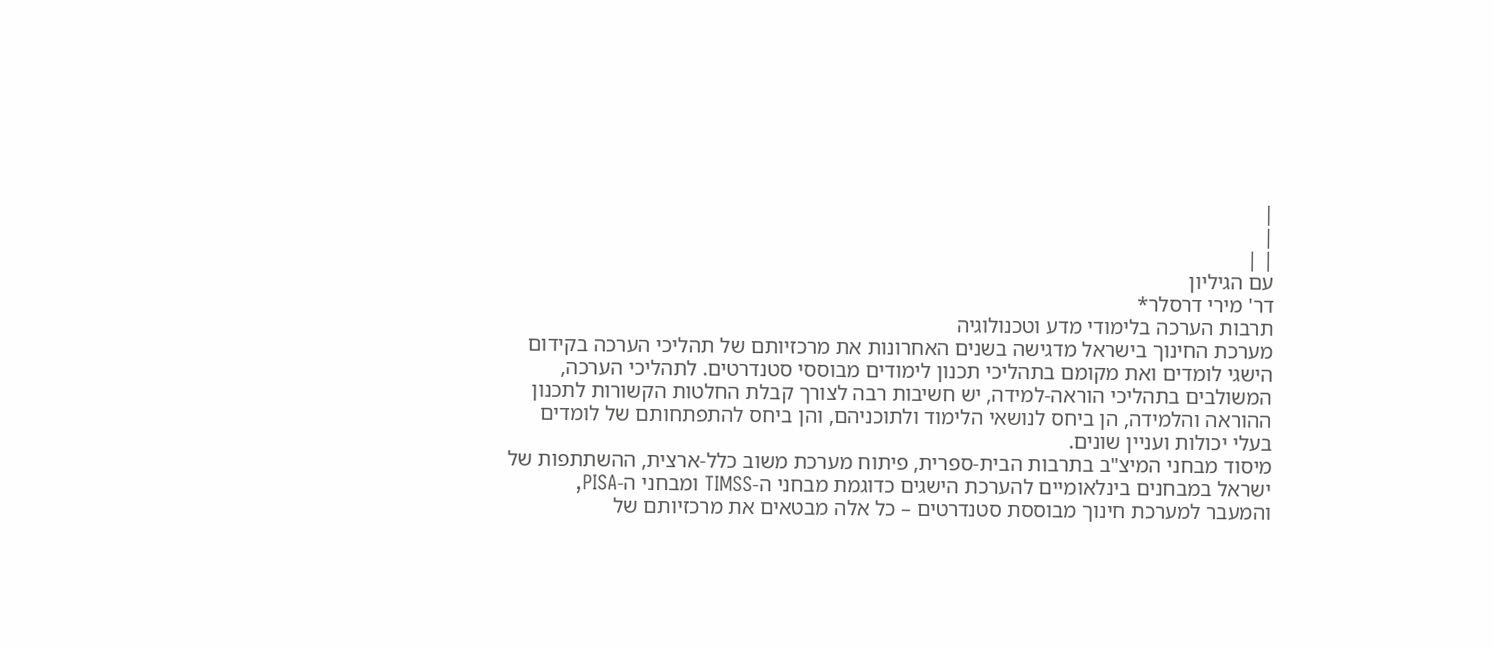|
|
| |
עם הגיליון
דר' מירי דרסלר*
תרבות הערכה בלימודי מדע וטכנולוגיה
מערכת החינוך בישראל מדגישה בשנים האחרונות את מרכזיותם של תהליכי הערכה בקידום
הישגי לומדים ואת מקומם בתהליכי תכנון לימודים מבוססי סטנדרטים. לתהליכי הערכה,
המשולבים בתהליכי הוראה-למידה, יש חשיבות רבה לצורך קבלת החלטות הקשורות לתכנון
ההוראה והלמידה, הן ביחס לנושאי הלימוד ולתוכניהם, והן ביחס להתפתחותם של לומדים
בעלי יכולות ועניין שונים.
מיסוד מבחני המיצ"ב בתרבות הבית-ספרית, פיתוח מערכת משוב כלל-ארצית, ההשתתפות של
ישראל במבחנים בינלאומיים להערכת הישגים כדוגמת מבחני ה-TIMSS ומבחני ה-PISA,
והמעבר למערכת חינוך מבוססת סטנדרטים – כל אלה מבטאים את מרכזיותם של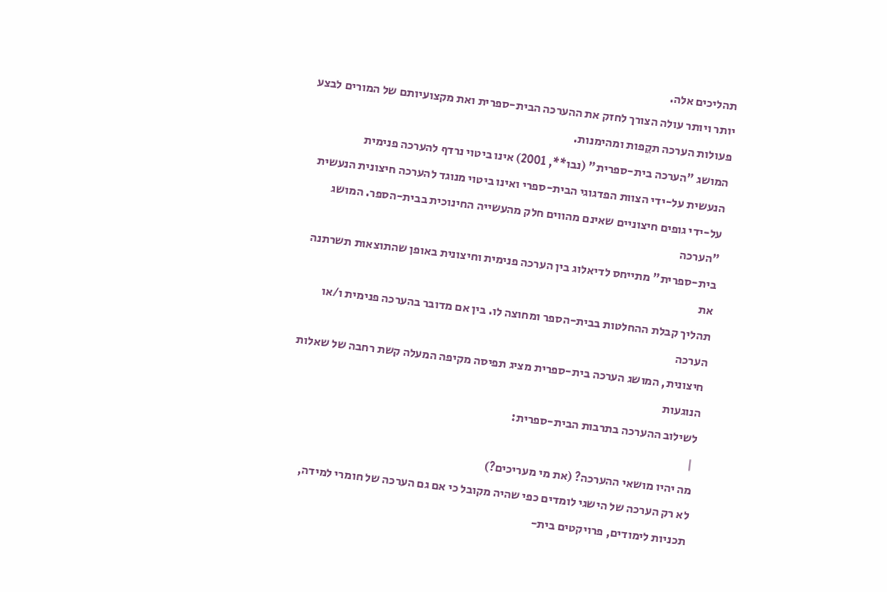תהליכים אלה.
יותר ויותר עולה הצורך לחזק את ההערכה הבית-ספרית ואת מקצועיותם של המורים לבצע
פעולות הערכה תקֵפות ומהימנות.
המושג "הערכה בית-ספרית" (נבו**, 2001) אינו ביטוי נרדף להערכה פנימית
הנעשית על-ידי הצוות הפדגוגי הבית-ספרי ואינו ביטוי מנוגד להערכה חיצונית הנעשית
על-ידי גופים חיצוניים שאינם מהווים חלק מהעשייה החינוכית בבית-הספר. המושג "הערכה
בית-ספרית" מתייחס לדיאלוג בין הערכה פנימית וחיצונית באופן שהתוצאות תשרתנה את
תהליך קבלת ההחלטות בבית-הספר ומחוצה לו. בין אם מדובר בהערכה פנימית ו/או הערכה
חיצונית, המושג הערכה בית-ספרית מציג תפיסה מקיפה המעלה קשת רחבה של שאלות הנוגעות
לשילוב ההערכה בתרבות הבית-ספרית:
 |
מה יהיו מושאי ההערכה? (את מי מעריכים?)
לא רק הערכה של הישגי לומדים כפי שהיה מקובל כי אם גם הערכה של חומרי למידה,
תכניות לימודים, פרויקטים בית-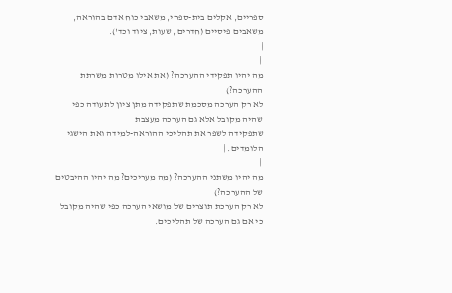ספריים, אקלים בית-ספרי, משאבי כוח אדם בהוראה,
משאבים פיסיים (חדרים, שעות, ציוד וכד').
|
 |
מה יהיו תפקידי ההערכה? (את אילו מטרות משרתת ההערכה?)
לא רק הערכה מסכמת שתפקידה מתן ציון לתעודה כפי שהיה מקובל אלא גם הערכה מעצבת
שתפקידה לשפר את תהליכי ההוראה-למידה ואת הישגי הלומדים. |
 |
מה יהיו משתני ההערכה? (מה מעריכים? מה יהיו ההיבטים של ההערכה?)
לא רק הערכת תוצרים של מושאי הערכה כפי שהיה מקובל כי אם גם הערכה של תהליכים.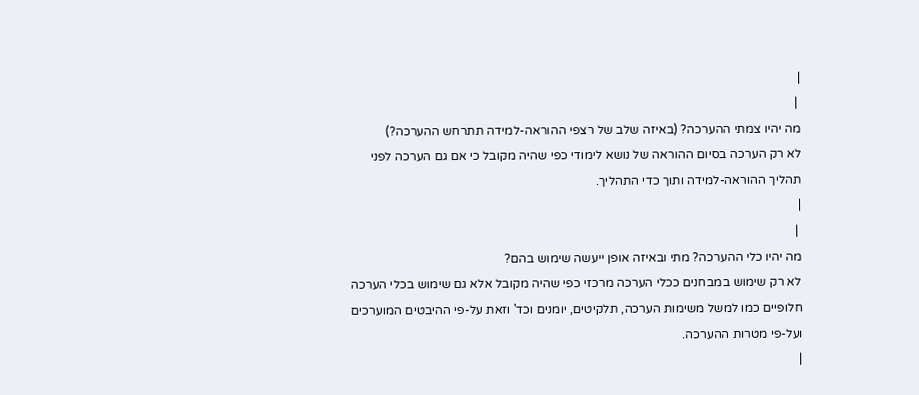|
 |
מה יהיו צמתי ההערכה? (באיזה שלב של רצפי ההוראה-למידה תתרחש ההערכה?)
לא רק הערכה בסיום ההוראה של נושא לימודי כפי שהיה מקובל כי אם גם הערכה לפני
תהליך ההוראה-למידה ותוך כדי התהליך.
|
 |
מה יהיו כלי ההערכה? מתי ובאיזה אופן ייעשה שימוש בהם?
לא רק שימוש במבחנים ככלי הערכה מרכזי כפי שהיה מקובל אלא גם שימוש בכלי הערכה
חלופיים כמו למשל משימות הערכה, תלקיטים, יומנים וכד' וזאת על-פי ההיבטים המוערכים
ועל-פי מטרות ההערכה.
|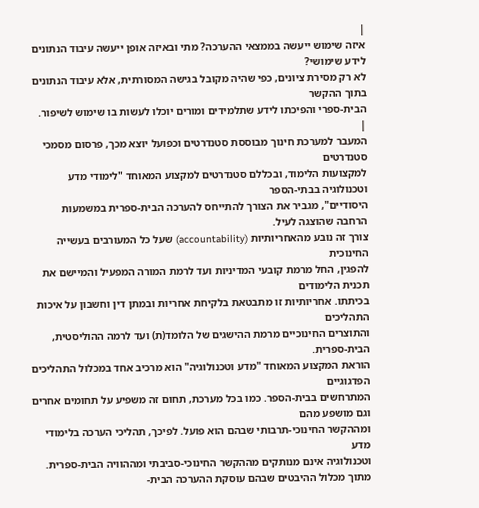|
איזה שימוש ייעשה בממצאי ההערכה? מתי ובאיזה אופן ייעשה עיבוד הנתונים
לידע שימושי?
לא רק מסירת ציונים, כפי שהיה מקובל בגישה המסורתית, אלא עיבוד הנתונים בתוך ההקשר
הבית-ספרי והפיכתו לידע שתלמידים ומורים יוכלו לעשות בו שימוש לשיפור.
|
המעבר למערכת חינוך מבוססת סטנדרטים וכפועל יוצא מכך, פרסום מסמכי סטנדרטים
למקצועות הלימוד, ובכללם סטנדרטים למקצוע המאוחד "לימודי מדע וטכנולוגיה בבתי-הספר
היסודיים", מגביר את הצורך להתייחס להערכה הבית-ספרית במשמעות הרחבה שהוצגה לעיל.
צורך זה נובע מהאחריותיות (accountability) שעל כל המעורבים בעשייה החינוכית
להפגין, החל מרמת קובעי המדיניות ועד לרמת המורה המפעיל והמיישם את תכנית הלימודים
בכיתתו. אחריותיות זו מתבטאת בלקיחת אחריות ובמתן דין וחשבון על איכות התהליכים
והתוצרים החינוכיים מרמת ההישגים של הלומד(ת) ועד לרמה ההוליסטית, הבית-ספרית.
הוראת המקצוע המאוחד "מדע וטכנולוגיה" הוא מרכיב אחד במכלול התהליכים הפדגוגיים
המתרחשים בבית-הספר. כמו בכל מערכת, תחום זה משפיע על תחומים אחרים וגם מושפע מהם
ומההקשר החינוכי-תרבותי שבהם הוא פועל. לפיכך, תהליכי הערכה בלימודי מדע
וטכנולוגיה אינם מנותקים מההקשר החינוכי-סביבתי ומההוויה הבית-ספרית.
מתוך מכלול ההיבטים שבהם עוסקת ההערכה הבית-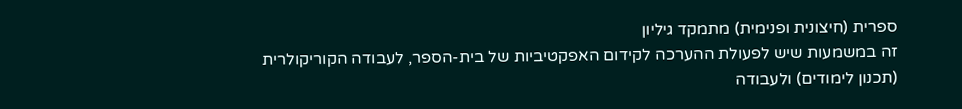ספרית (חיצונית ופנימית) מתמקד גיליון
זה במשמעות שיש לפעולת ההערכה לקידום האפקטיביות של בית-הספר, לעבודה הקוריקולרית
(תכנון לימודים) ולעבודה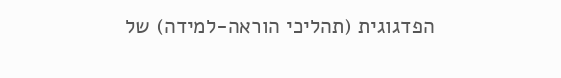הפדגוגית (תהליכי הוראה-למידה) של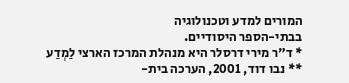המורים למדע וטכנולוגיה
בבתי-הספר היסודיים.
* ד"ר מירי דרסלר היא מנהלת המרכז הארצי לַמְדַע
** נבו דוד, 2001, הערכה בית-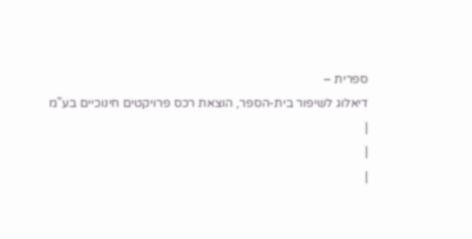ספרית –
דיאלוג לשיפור בית-הספר, הוצאת רכס פרויקטים חינוכיים בע"מ
|
|
|